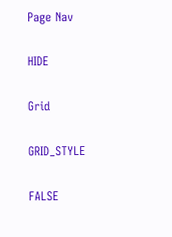Page Nav

HIDE

Grid

GRID_STYLE

FALSE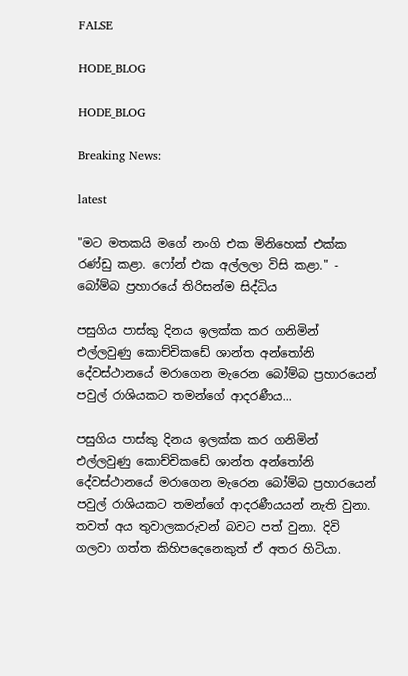FALSE

HODE_BLOG

HODE_BLOG

Breaking News:

latest

"මට මතකයි මගේ නංගි එක මිනිහෙක් එක්ක රණ්ඩු කළා. ෆෝන් එක අල්ලලා විසි කළා." - බෝම්බ ප්‍රහාරයේ තිරිසන්ම සිද්ධිය

පසුගිය පාස්කු දිනය ඉලක්ක කර ගනිමින් එල්ලවුණු කොච්චිකඩේ ශාන්ත අන්තෝනි දේවස්ථානයේ මරාගෙන මැරෙන බෝම්බ ප්‍රහාරයෙන් පවුල් රාශියකට තමන්ගේ ආදරණීය...

පසුගිය පාස්කු දිනය ඉලක්ක කර ගනිමින් එල්ලවුණු කොච්චිකඩේ ශාන්ත අන්තෝනි දේවස්ථානයේ මරාගෙන මැරෙන බෝම්බ ප්‍රහාරයෙන් පවුල් රාශියකට තමන්ගේ ආදරණීයයන් නැති වුනා. තවත් අය තුවාලකරුවන් බවට පත් වුනා. දිවි ගලවා ගත්ත කිහිපදෙනෙකුත් ඒ අතර හිටියා.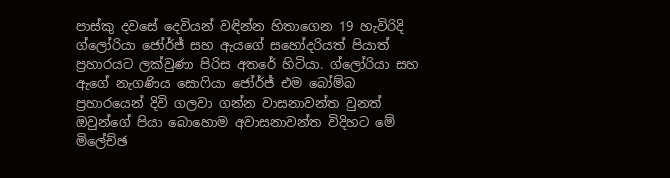පාස්කු දවසේ දෙවියන් වඳින්න හිතාගෙන 19 හැවිරිදි ග්ලෝරියා ජෝර්ජ් සහ ඇයගේ සහෝදරියත් පියාත් ප්‍රහාරයට ලක්වුණා පිරිස අතරේ හිටියා. ග්ලෝරියා සහ ඇගේ නැගණිය සොෆියා ජෝර්ජ් එම බෝම්බ ප්‍රහාරයෙන් දිවි ගලවා ගන්න වාසනාවන්ත වුනත් ඔවුන්ගේ පියා බොහොම අවාසනාවන්ත විදිහට මේ මිලේච්ඡ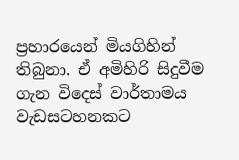ප්‍රහාරයෙන් මියගිහින් තිබුනා. ඒ අමිහිරි සිදුවීම ගැන විදෙස් වාර්තාමය වැඩසටහනකට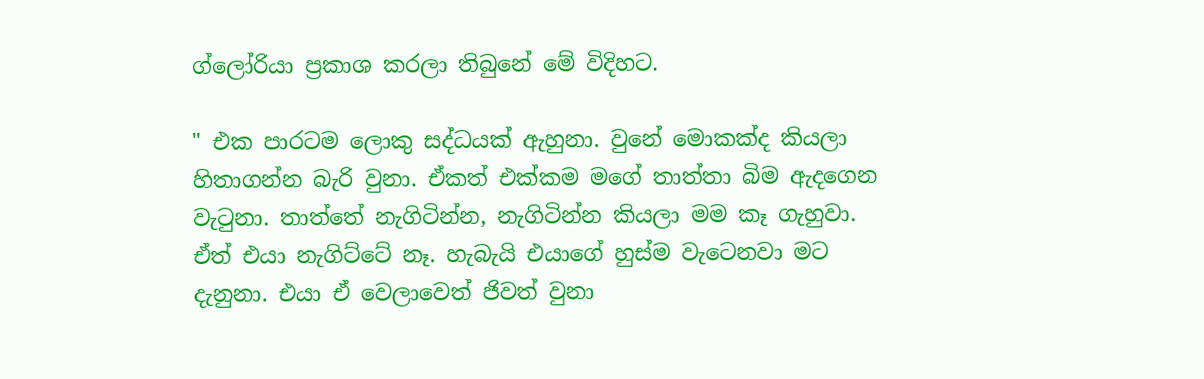ග්ලෝරියා ප්‍රකාශ කරලා තිබුනේ මේ විදිහට.

" එක පාරටම ලොකු සද්ධයක් ඇහුනා. වුනේ මොකක්ද කියලා හිතාගන්න බැරි වුනා. ඒකත් එක්කම මගේ තාත්තා බිම ඇදගෙන වැටුනා. තාත්තේ නැගිටින්න, නැගිටින්න කියලා මම කෑ ගැහුවා. ඒත් එයා නැගිට්ටේ නෑ. හැබැයි එයාගේ හුස්ම වැටෙනවා මට දැනුනා. එයා ඒ වෙලාවෙත් ජිවත් වුනා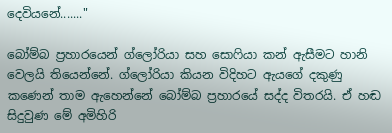දෙවියනේ......."

බෝම්බ ප්‍රහාරයෙන් ග්ලෝරියා සහ සොෆියා කන් ඇසීමට හානි වෙලයි තියෙන්නේ. ග්ලෝරියා කියන විදිහට ඇයගේ දකුණු කණෙන් තාම ඇහෙන්නේ බෝම්බ ප්‍රහාරයේ සද්ද විතරයි. ඒ හඬ සිදුවුණ මේ අමිහිරි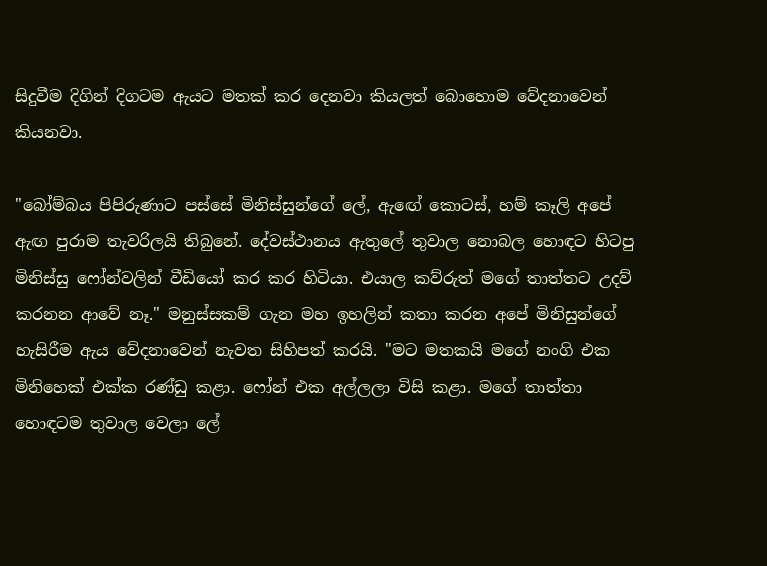සිදුවීම දිගින් දිගටම ඇයට මතක් කර දෙනවා කියලත් බොහොම වේදනාවෙන් කියනවා.

"බෝම්බය පිපිරුණාට පස්සේ මිනිස්සුන්ගේ ලේ, ඇඟේ කොටස්, හම් කෑලි අපේ ඇඟ පුරාම තැවරිලයි තිබුනේ. දේවස්ථානය ඇතුලේ තුවාල නොබල හොඳට හිටපු මිනිස්සු ෆෝන්වලින් වීඩියෝ කර කර හිටියා. එයාල කව්රුත් මගේ තාත්තට උදව් කරනන ආවේ නෑ." මනුස්සකම් ගැන මහ ඉහලින් කතා කරන අපේ මිනිසුන්ගේ හැසිරීම ඇය වේදනාවෙන් නැවත සිහිපත් කරයි. "මට මතකයි මගේ නංගි එක මිනිහෙක් එක්ක රණ්ඩු කළා. ෆෝන් එක අල්ලලා විසි කළා. මගේ තාත්තා හොඳටම තුවාල වෙලා ලේ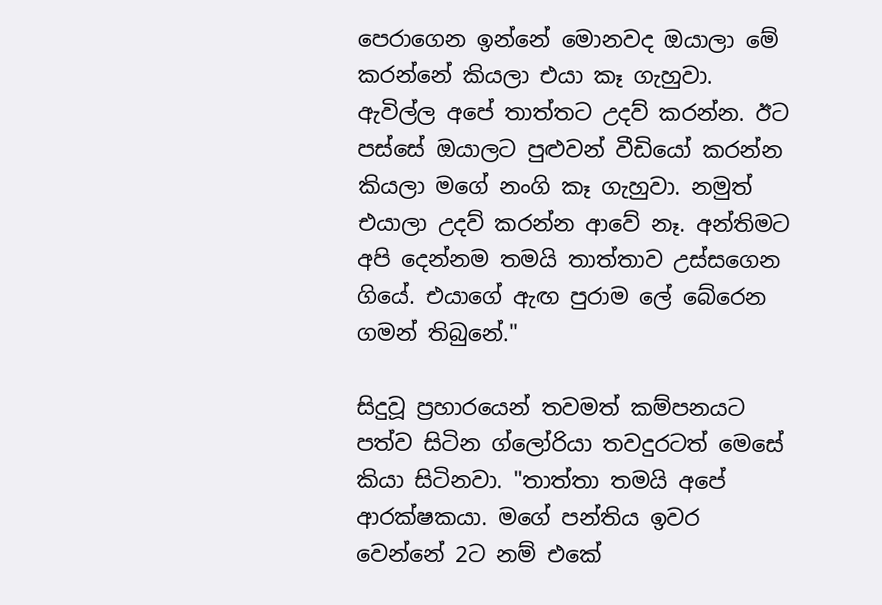පෙරාගෙන ඉන්නේ මොනවද ඔයාලා මේ කරන්නේ කියලා එයා කෑ ගැහුවා. ඇවිල්ල අපේ තාත්තට උදව් කරන්න. ඊට පස්සේ ඔයාලට පුළුවන් වීඩියෝ කරන්න කියලා මගේ නංගි කෑ ගැහුවා. නමුත් එයාලා උදව් කරන්න ආවේ නෑ. අන්තිමට අපි දෙන්නම තමයි තාත්තාව උස්සගෙන ගියේ. එයාගේ ඇඟ පුරාම ලේ බේරෙන ගමන් තිබුනේ."

සිදුවූ ප්‍රහාරයෙන් තවමත් කම්පනයට පත්ව සිටින ග්ලෝරියා තවදුරටත් මෙසේ කියා සිටිනවා. "තාත්තා තමයි අපේ ආරක්ෂකයා. මගේ පන්තිය ඉවර වෙන්නේ 2ට නම් එකේ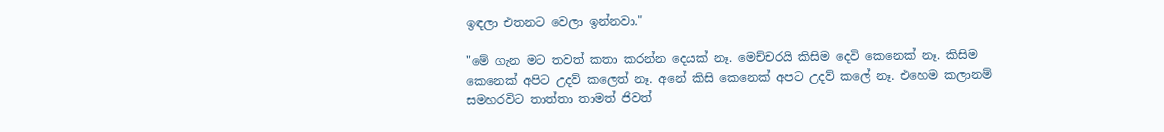ඉඳලා එතනට වෙලා ඉන්නවා."

"මේ ගැන මට තවත් කතා කරන්න දෙයක් නෑ. මෙච්චරයි කිසිම දෙවි කෙනෙක් නෑ. කිසිම කෙනෙක් අපිට උදව් කලෙත් නෑ. අනේ කිසි කෙනෙක් අපට උදව් කලේ නෑ. එහෙම කලානම් සමහරවිට තාත්තා තාමත් ජිවත්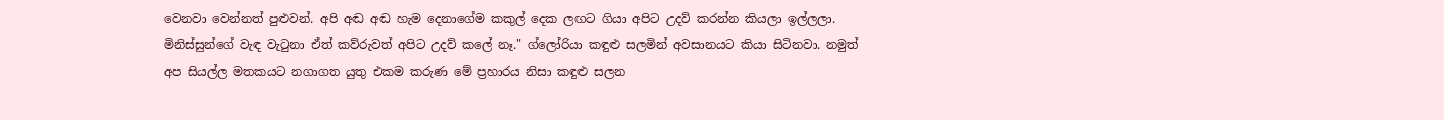වෙනවා වෙන්නත් පුළුවන්. අපි අඬ අඬ හැම දෙනාගේම කකුල් දෙක ලඟට ගියා අපිට උදව් කරන්න කියලා ඉල්ලලා. මිනිස්සුන්ගේ වැඳ වැටුනා ඒත් කව්රුවත් අපිට උදව් කලේ නෑ." ග්ලෝරියා කඳුළු සලමින් අවසානයට කියා සිටිනවා. නමුත් අප සියල්ල මතකයට නගාගත යුතු එකම කරුණ මේ ප්‍රහාරය නිසා කඳුළු සලන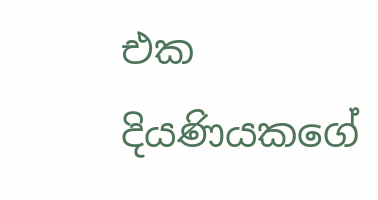එක දියණියකගේ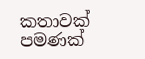කතාවක් පමණක්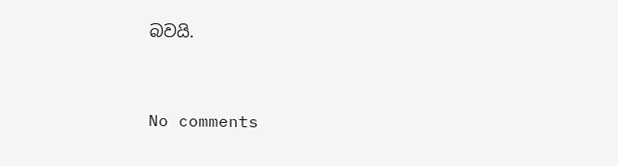බවයි.



No comments